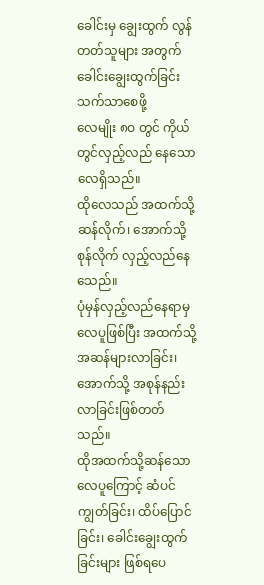ခေါင်းမှ ချွေးထွက် လွန်တတ်သူများ အတွက် ခေါင်းချွေးထွက်ခြင်း သက်သာစေဖို့
လေမျိုး ၈ဝ တွင် ကိုယ်တွင်လှည့်လည် နေသောလေရှိသည်။
ထိုလေသည် အထက်သို့ ဆန်လိုက်၊ အောက်သို့ စုန်လိုက် လှည့်လည်နေသေည်။
ပုံမှန်လှည့်လည်နေရာမှ လေပူဖြစ်ပြီး အထက်သို့ အဆန်များလာခြင်း၊ အောက်သို့ အစုန်နည်းလာခြင်းဖြစ်တတ်သည်။
ထိုအထက်သို့ဆန်သော လေပူကြောင့် ဆံပင်ကျွတ်ခြင်း၊ ထိပ်ပြောင်ခြင်း၊ ခေါင်းချွေးထွက်ခြင်းများ ဖြစ်ရပေ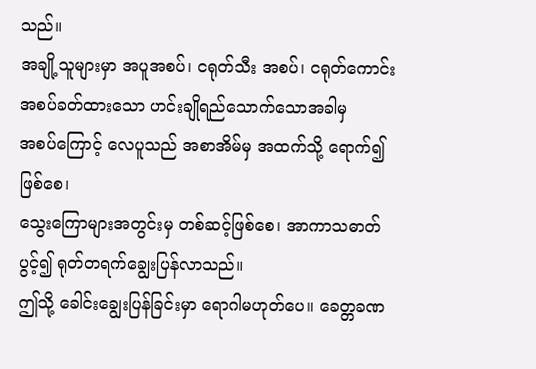သည်။
အချို့သူများမှာ အပူအစပ်၊ ငရုတ်သီး အစပ်၊ ငရုတ်ကောင်းအစပ်ခတ်ထားသော ဟင်းချိုရည်သောက်သောအခါမှ
အစပ်ကြောင့် လေပူသည် အစာအိမ်မှ အထက်သို့ ရောက်၍ဖြစ်စေ၊
သွေးကြောများအတွင်းမှ တစ်ဆင့်ဖြစ်စေ၊ အာကာသဓာတ်ပွင့်၍ ရုတ်တရက်ချွေးပြန်လာသည်။
ဤသို့ ခေါင်းချွေးပြန်ခြင်းမှာ ရောဂါမဟုတ်ပေ။ ခေတ္တခဏ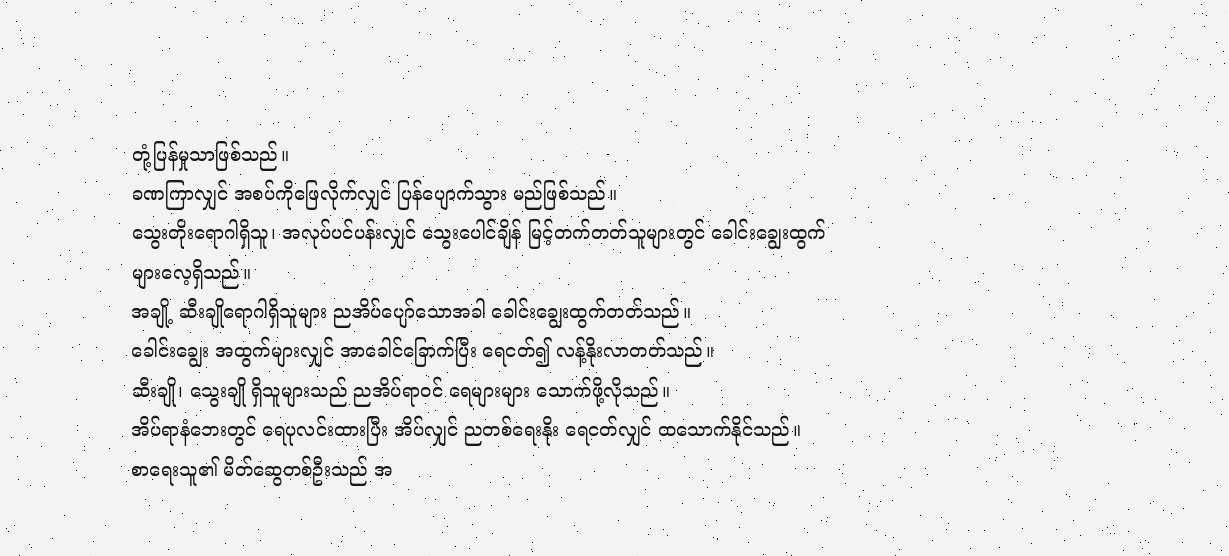တုံ့ပြန်မှုသာဖြစ်သည်။
ခဏကြာလျှင် အစပ်ကိုဖြေလိုက်လျှင် ပြန်ပျောက်သွား မည်ဖြစ်သည်။
သွေးတိုးရောဂါရှိသူ၊ အလုပ်ပင်ပန်းလျှင် သွေးပေါင်ချိန် မြင့်တက်တတ်သူများတွင် ခေါင်းချွေးထွက်များလေ့ရှိသည်။
အချို့ ဆီးချိုရောဂါရှိသူများ ညအိပ်ပျော်သောအခါ ခေါင်းချွေးထွက်တတ်သည်။
ခေါင်းချွေး အထွက်များလျှင် အာခေါင်ခြောက်ပြီး ရေငတ်၍ လန့်နိုးလာတတ်သည်။
ဆီးချို၊ သွေးချို ရှိသူများသည် ညအိပ်ရာဝင် ရေများများ သောက်ဖို့လိုသည်။
အိပ်ရာနံဘေးတွင် ရေပုလင်းထားပြီး အိပ်လျှင် ညတစ်ရေးနိုး ရေငတ်လျှင် ထသောက်နိုင်သည်။
စာရေးသူ၏ မိတ်ဆွေတစ်ဦးသည် အ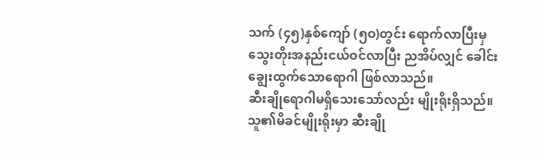သက် (၄၅)နှစ်ကျော် (၅ဝ)တွင်း ရောက်လာပြီးမှ
သွေးတိုးအနည်းငယ်ဝင်လာပြီး ညအိပ်လျှင် ခေါင်းချွေးထွက်သောရောဂါ ဖြစ်လာသည်။
ဆီးချိုရောဂါမရှိသေးသော်လည်း မျိုးရိုးရှိသည်။ သူ၏မိခင်မျိုးရိုးမှာ ဆီးချို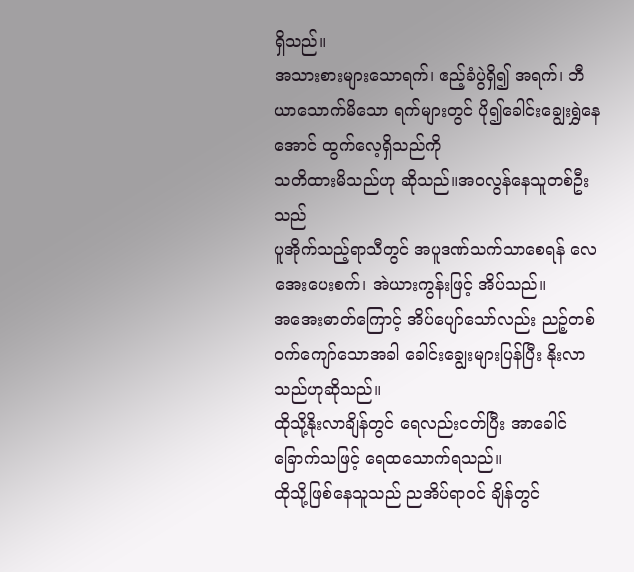ရှိသည်။
အသားစားများသောရက်၊ ဧည့်ခံပွဲရှိ၍ အရက်၊ ဘီယာသောက်မိသော ရက်များတွင် ပို၍ခေါင်းချွေးရွှဲနေအောင် ထွက်လေ့ရှိသည်ကို
သတိထားမိသည်ဟု ဆိုသည်။အဝလွန်နေသူတစ်ဦးသည်
ပူအိုက်သည့်ရာသီတွင် အပူဒဏ်သက်သာစေရန် လေအေးပေးစက်၊ အဲယားကွန်းဖြင့် အိပ်သည်။
အအေးဓာတ်ကြောင့် အိပ်ပျော်သော်လည်း ညဉ့်တစ်ဝက်ကျော်သောအခါ ခေါင်းချွေးများပြန်ပြီး နိုးလာသည်ဟုဆိုသည်။
ထိုသို့နိုးလာချိန်တွင် ရေလည်းငတ်ပြီး အာခေါင်ခြောက်သဖြင့် ရေထသောက်ရသည်။
ထိုသို့ဖြစ်နေသူသည် ညအိပ်ရာဝင် ချိန်တွင်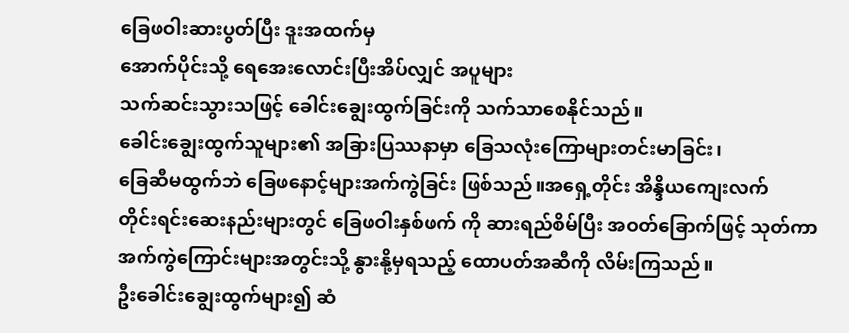ခြေဖဝါးဆားပွတ်ပြီး ဒူးအထက်မှ
အောက်ပိုင်းသို့ ရေအေးလောင်းပြီးအိပ်လျှင် အပူများ
သက်ဆင်းသွားသဖြင့် ခေါင်းချွေးထွက်ခြင်းကို သက်သာစေနိုင်သည်။
ခေါင်းချွေးထွက်သူများ၏ အခြားပြဿနာမှာ ခြေသလုံးကြောများတင်းမာခြင်း၊
ခြေဆီမထွက်ဘဲ ခြေဖနောင့်များအက်ကွဲခြင်း ဖြစ်သည်။အရှေ့တိုင်း အိန္ဒိယကျေးလက်
တိုင်းရင်းဆေးနည်းများတွင် ခြေဖဝါးနှစ်ဖက် ကို ဆားရည်စိမ်ပြီး အဝတ်ခြောက်ဖြင့် သုတ်ကာ
အက်ကွဲကြောင်းများအတွင်းသို့ နွားနို့မှရသည့် ထောပတ်အဆီကို လိမ်းကြသည်။
ဦးခေါင်းချွေးထွက်များ၍ ဆံ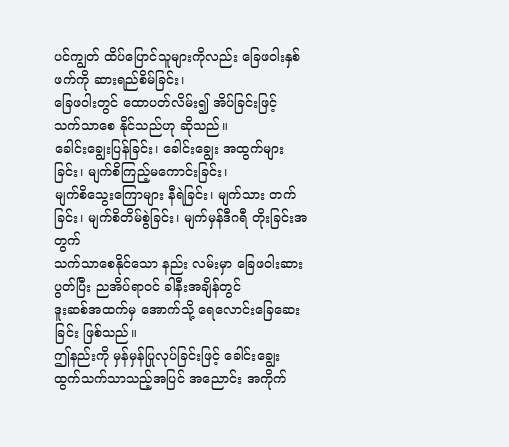ပင်ကျွတ် ထိပ်ပြောင်သူများကိုလည်း ခြေဖဝါးနှစ်ဖက်ကို ဆားရည်စိမ်ခြင်း၊
ခြေဖဝါးတွင် ထောပတ်လိမ်း၍ အိပ်ခြင်းဖြင့် သက်သာစေ နိုင်သည်ဟု ဆိုသည်။
ခေါင်းချွေးပြန်ခြင်း၊ ခေါင်းချွေး အထွက်များခြင်း၊ မျက်စိကြည့်မကောင်းခြင်း၊
မျက်စိသွေးကြောများ နီရဲခြင်း၊ မျက်သား တက်ခြင်း၊ မျက်စိတိမ်စွဲခြင်း၊ မျက်မှန်ဒီဂရီ တိုးခြင်းအတွက်
သက်သာစေနိုင်သော နည်း လမ်းမှာ ခြေဖဝါးဆားပွတ်ပြီး ညအိပ်ရာဝင် ခါနီးအချိန်တွင်
ဒူးဆစ်အထက်မှ အောက်သို့ ရေလောင်းခြေဆေးခြင်း ဖြစ်သည်။
ဤနည်းကို မှန်မှန်ပြုလုပ်ခြင်းဖြင့် ခေါင်းချွေး ထွက်သက်သာသည့်အပြင် အညောင်း အကိုက်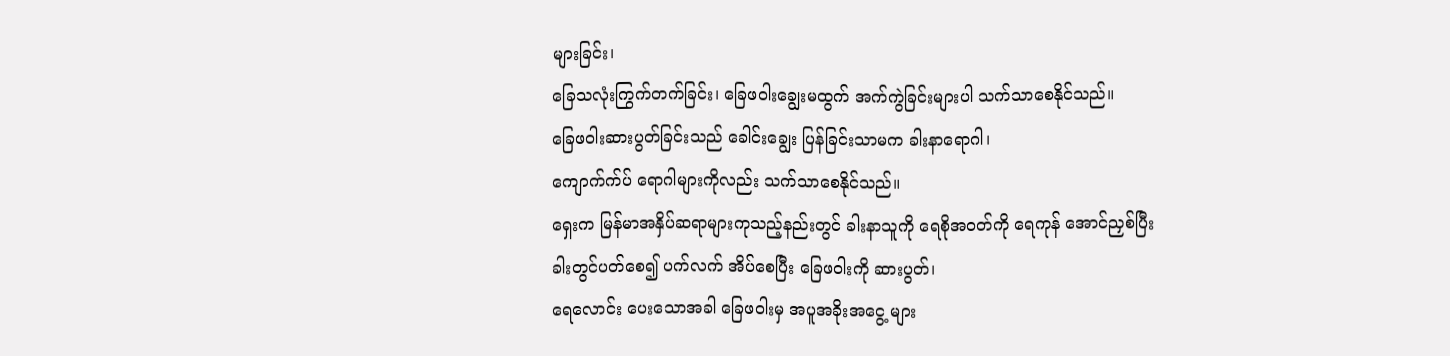များခြင်း၊
ခြေသလုံးကြွက်တက်ခြင်း၊ ခြေဖဝါးချွေးမထွက် အက်ကွဲခြင်းများပါ သက်သာစေနိုင်သည်။
ခြေဖဝါးဆားပွတ်ခြင်းသည် ခေါင်းချွေး ပြန်ခြင်းသာမက ခါးနာရောဂါ၊
ကျောက်က်ပ် ရောဂါများကိုလည်း သက်သာစေနိုင်သည်။
ရှေးက မြန်မာအနှိပ်ဆရာများကုသည့်နည်းတွင် ခါးနာသူကို ရေစိုအဝတ်ကို ရေကုန် အောင်ညှစ်ပြီး
ခါးတွင်ပတ်စေ၍ ပက်လက် အိပ်စေပြီး ခြေဖဝါးကို ဆားပွတ်၊
ရေလောင်း ပေးသောအခါ ခြေဖဝါးမှ အပူအခိုးအငွေ့ များ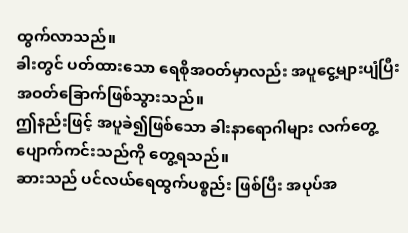ထွက်လာသည်။
ခါးတွင် ပတ်ထားသော ရေစိုအဝတ်မှာလည်း အပူငွေ့များပျံပြီး အဝတ်ခြောက်ဖြစ်သွားသည်။
ဤနည်းဖြင့် အပူခဲ၍ဖြစ်သော ခါးနာရောဂါများ လက်တွေ့ ပျောက်ကင်းသည်ကို တွေ့ရသည်။
ဆားသည် ပင်လယ်ရေထွက်ပစ္စည်း ဖြစ်ပြီး အပုပ်အ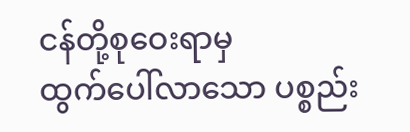ငန်တို့စုဝေးရာမှ
ထွက်ပေါ်လာသော ပစ္စည်း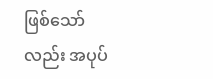ဖြစ်သော်လည်း အပုပ်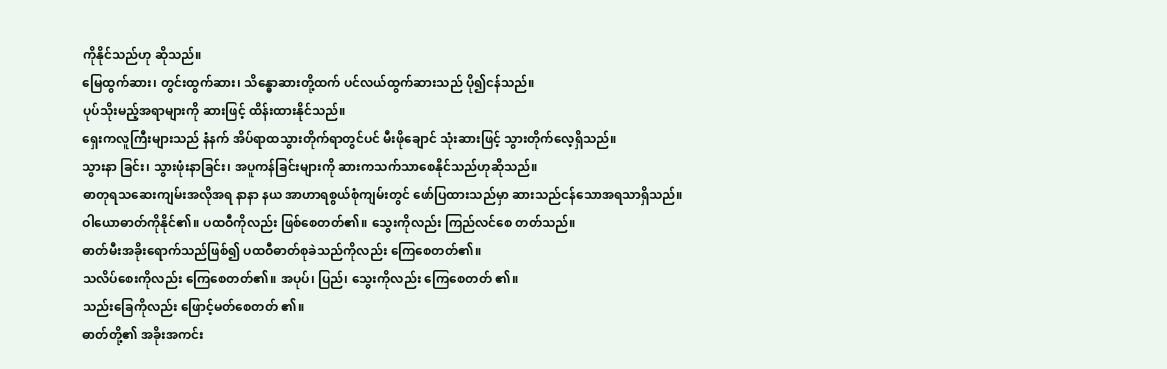ကိုနိုင်သည်ဟု ဆိုသည်။
မြေထွက်ဆား၊ တွင်းထွက်ဆား၊ သိန္ဓောဆားတို့ထက် ပင်လယ်ထွက်ဆားသည် ပို၍ငန်သည်။
ပုပ်သိုးမည့်အရာများကို ဆားဖြင့် ထိန်းထားနိုင်သည်။
ရှေးကလူကြီးများသည် နံနက် အိပ်ရာထသွားတိုက်ရာတွင်ပင် မီးဖိုချောင် သုံးဆားဖြင့် သွားတိုက်လေ့ရှိသည်။
သွားနာ ခြင်း၊ သွားဖုံးနာခြင်း၊ အပူကန်ခြင်းများကို ဆားကသက်သာစေနိုင်သည်ဟုဆိုသည်။
ဓာတုရသဆေးကျမ်းအလိုအရ နာနာ နယ အာဟာရစွယ်စုံကျမ်းတွင် ဖော်ပြထားသည်မှာ ဆားသည်ငန်သောအရသာရှိသည်။
ဝါယောဓာတ်ကိုနိုင်၏။ ပထဝီကိုလည်း ဖြစ်စေတတ်၏။ သွေးကိုလည်း ကြည်လင်စေ တတ်သည်။
ဓာတ်မီးအခိုးရောက်သည်ဖြစ်၍ ပထဝီဓာတ်စုခဲသည်ကိုလည်း ကြေစေတတ်၏။
သလိပ်စေးကိုလည်း ကြေစေတတ်၏။ အပုပ်၊ ပြည်၊ သွေးကိုလည်း ကြေစေတတ် ၏။
သည်းခြေကိုလည်း ဖြောင့်မတ်စေတတ် ၏။
ဓာတ်တို့၏ အခိုးအကင်း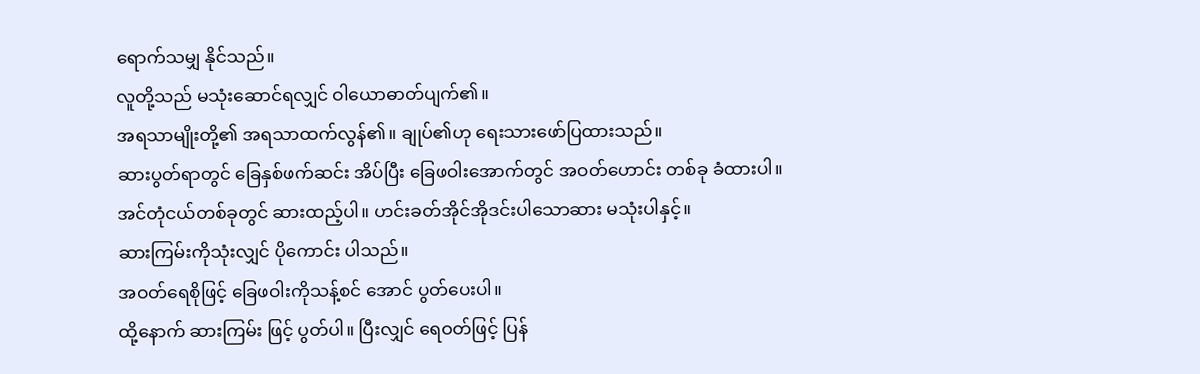ရောက်သမျှ နိုင်သည်။
လူတို့သည် မသုံးဆောင်ရလျှင် ဝါယောဓာတ်ပျက်၏။
အရသာမျိုးတို့၏ အရသာထက်လွန်၏။ ချုပ်၏ဟု ရေးသားဖော်ပြထားသည်။
ဆားပွတ်ရာတွင် ခြေနှစ်ဖက်ဆင်း အိပ်ပြီး ခြေဖဝါးအောက်တွင် အဝတ်ဟောင်း တစ်ခု ခံထားပါ။
အင်တုံငယ်တစ်ခုတွင် ဆားထည့်ပါ။ ဟင်းခတ်အိုင်အိုဒင်းပါသောဆား မသုံးပါနှင့်။
ဆားကြမ်းကိုသုံးလျှင် ပိုကောင်း ပါသည်။
အဝတ်ရေစိုဖြင့် ခြေဖဝါးကိုသန့်စင် အောင် ပွတ်ပေးပါ။
ထို့နောက် ဆားကြမ်း ဖြင့် ပွတ်ပါ။ ပြီးလျှင် ရေဝတ်ဖြင့် ပြန်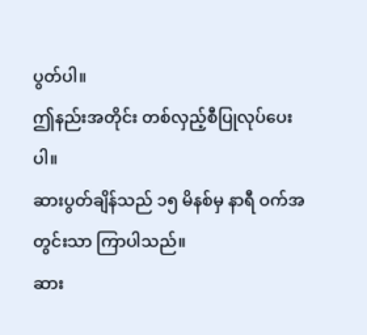ပွတ်ပါ။
ဤနည်းအတိုင်း တစ်လှည့်စီပြုလုပ်ပေးပါ။
ဆားပွတ်ချိန်သည် ၁၅ မိနစ်မှ နာရီ ဝက်အတွင်းသာ ကြာပါသည်။
ဆား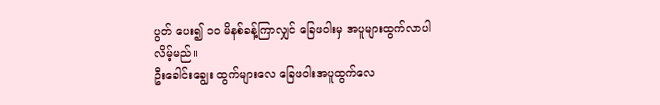ပွတ် ပေး၍ ၁ဝ မိနစ်ခန့်ကြာလျှင် ခြေဖဝါးမှ အပူများထွက်လာပါလိမ့်မည်။
ဦးခေါင်းချွေး ထွက်များလေ ခြေဖဝါးအပူထွက်လေ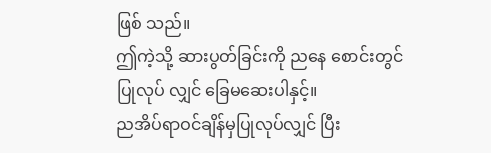ဖြစ် သည်။
ဤကဲ့သို့ ဆားပွတ်ခြင်းကို ညနေ စောင်းတွင် ပြုလုပ် လျှင် ခြေမဆေးပါနှင့်။
ညအိပ်ရာဝင်ချိန်မှပြုလုပ်လျှင် ပြီး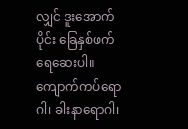လျှင် ဒူးအောက်ပိုင်း ခြေနှစ်ဖက် ရေဆေးပါ။
ကျောက်ကပ်ရောဂါ၊ ခါးနာရောဂါ၊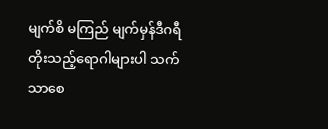မျက်စိ မကြည် မျက်မှန်ဒီဂရီတိုးသည့်ရောဂါများပါ သက်သာစေ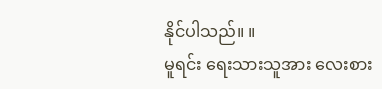နိုင်ပါသည်။ ။
မူရင်း ရေးသားသူအား လေးစား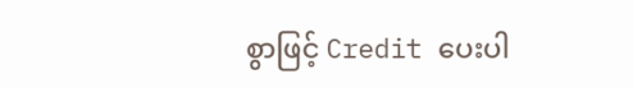စွာဖြင့် Credit ပေးပါ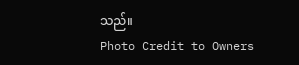သည်။
Photo Credit to Owners